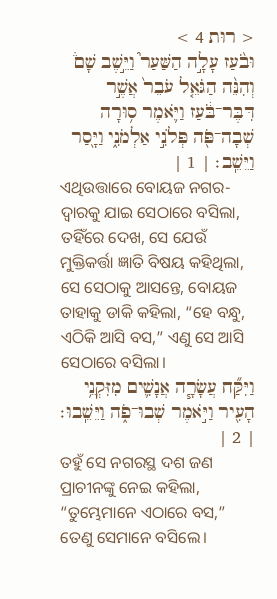< רוּת 4 >
וּבֹ֨עַז עָלָ֣ה הַשַּׁעַר֮ וַיֵּ֣שֶׁב שָׁם֒ וְהִנֵּ֨ה הַגֹּאֵ֤ל עֹבֵר֙ אֲשֶׁ֣ר דִּבֶּר־בֹּ֔עַז וַיֹּ֛אמֶר ס֥וּרָה שְׁבָה־פֹּ֖ה פְּלֹנִ֣י אַלְמֹנִ֑י וַיָּ֖סַר וַיֵּשֵֽׁב׃ | 1 |
ଏଥିଉତ୍ତାରେ ବୋୟଜ ନଗର-ଦ୍ୱାରକୁ ଯାଇ ସେଠାରେ ବସିଲା, ତହିଁରେ ଦେଖ, ସେ ଯେଉଁ ମୁକ୍ତିକର୍ତ୍ତା ଜ୍ଞାତି ବିଷୟ କହିଥିଲା, ସେ ସେଠାକୁ ଆସନ୍ତେ, ବୋୟଜ ତାହାକୁ ଡାକି କହିଲା, “ହେ ବନ୍ଧୁ, ଏଠିକି ଆସି ବସ,” ଏଣୁ ସେ ଆସି ସେଠାରେ ବସିଲା।
וַיִּקַּ֞ח עֲשָׂרָ֧ה אֲנָשִׁ֛ים מִזִּקְנֵ֥י הָעִ֖יר וַיֹּ֣אמֶר שְׁבוּ־פֹ֑ה וַיֵּשֵֽׁבוּ׃ | 2 |
ତହୁଁ ସେ ନଗରସ୍ଥ ଦଶ ଜଣ ପ୍ରାଚୀନଙ୍କୁ ନେଇ କହିଲା, “ତୁମ୍ଭେମାନେ ଏଠାରେ ବସ,” ତେଣୁ ସେମାନେ ବସିଲେ।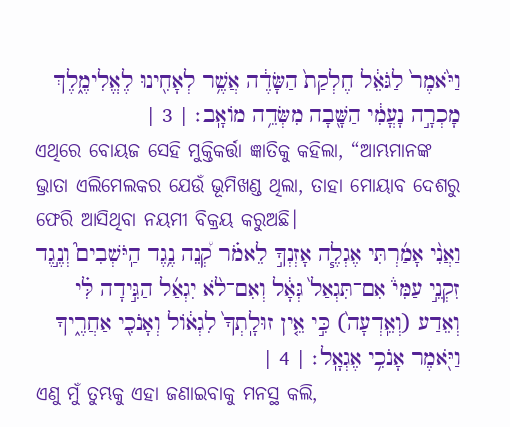וַיֹּ֙אמֶר֙ לַגֹּאֵ֔ל חֶלְקַת֙ הַשָּׂדֶ֔ה אֲשֶׁ֥ר לְאָחִ֖ינוּ לֶאֱלִימֶ֑לֶךְ מָכְרָ֣ה נָעֳמִ֔י הַשָּׁ֖בָה מִשְּׂדֵ֥ה מֹואָֽב׃ | 3 |
ଏଥିରେ ବୋୟଜ ସେହି ମୁକ୍ତିକର୍ତ୍ତା ଜ୍ଞାତିକୁ କହିଲା, “ଆମ୍ଭମାନଙ୍କ ଭ୍ରାତା ଏଲିମେଲକର ଯେଉଁ ଭୂମିଖଣ୍ଡ ଥିଲା, ତାହା ମୋୟାବ ଦେଶରୁ ଫେରି ଆସିଥିବା ନୟମୀ ବିକ୍ରୟ କରୁଅଛି।
וַאֲנִ֨י אָמַ֜רְתִּי אֶגְלֶ֧ה אָזְנְךָ֣ לֵאמֹ֗ר קְ֠נֵה נֶ֥גֶד הַֽיֹּשְׁבִים֮ וְנֶ֣גֶד זִקְנֵ֣י עַמִּי֒ אִם־תִּגְאַל֙ גְּאָ֔ל וְאִם־לֹ֨א יִגְאַ֜ל הַגִּ֣ידָה לִּ֗י וְאֵדַע (וְאֵֽדְעָה֙) כִּ֣י אֵ֤ין זוּלָֽתְךָ֙ לִגְאֹ֔ול וְאָנֹכִ֖י אַחֲרֶ֑יךָ וַיֹּ֖אמֶר אָנֹכִ֥י אֶגְאָֽל׃ | 4 |
ଏଣୁ ମୁଁ ତୁମ୍ଭକୁ ଏହା ଜଣାଇବାକୁ ମନସ୍ଥ କଲି,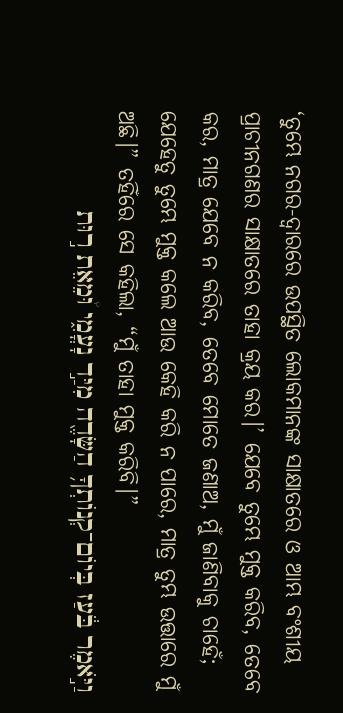‘ତୁମ୍ଭେ ନଗର-ଦ୍ୱାରରେ ଉପସ୍ଥିତ ଲୋକମାନଙ୍କ ସାକ୍ଷାତରେ ଓ ଆମ୍ଭ ବଂଶୀୟ ପ୍ରାଚୀନଗଣର ସାକ୍ଷାତରେ ତାହା କ୍ରୟ କର।’ ଯେବେ ତୁମ୍ଭେ ମୁକ୍ତ କରିବ, ତେବେ କର, ମାତ୍ର ଯେବେ ନ କରିବ, ତେବେ ମୋତେ ଜଣାଅ, ମୁଁ ଜାଣିବାକୁ ଚାହେଁ; ଯେହେତୁ ତୁମ୍ଭେ ମୁକ୍ତ କଲେ ଆଉ କେହି କରି ନ ପାରେ, ମାତ୍ର ତୁମ୍ଭ ଉତ୍ତାରେ ମୁଁ ଅଛି।” ତହିଁରେ ସେ କହିଲା, “ମୁଁ ତାହା ମୁକ୍ତ କରିବି।”
וַיֹּ֣אמֶר בֹּ֔עַז בְּיֹום־קְנֹותְךָ֥ הַשָּׂדֶ֖ה מִיַּ֣ד נָעֳמִ֑י וּ֠מֵאֵת ר֣וּת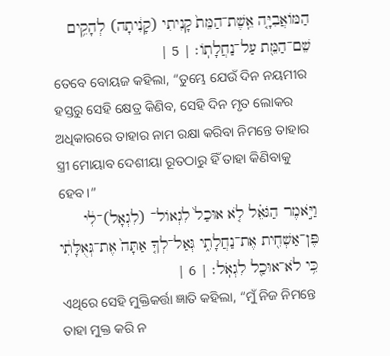הַמֹּואֲבִיָּ֤ה אֵֽשֶׁת־הַמֵּת֙ קָנִיתִי (קָנִ֔יתָה) לְהָקִ֥ים שֵׁם־הַמֵּ֖ת עַל־נַחֲלָתֹֽו׃ | 5 |
ତେବେ ବୋୟଜ କହିଲା, “ତୁମ୍ଭେ ଯେଉଁ ଦିନ ନୟମୀର ହସ୍ତରୁ ସେହି କ୍ଷେତ୍ର କିଣିବ, ସେହି ଦିନ ମୃତ ଲୋକର ଅଧିକାରରେ ତାହାର ନାମ ରକ୍ଷା କରିବା ନିମନ୍ତେ ତାହାର ସ୍ତ୍ରୀ ମୋୟାବ ଦେଶୀୟା ରୂତଠାରୁ ହିଁ ତାହା କିଣିବାକୁ ହେବ।”
וַיֹּ֣אמֶר הַגֹּאֵ֗ל לֹ֤א אוּכַל֙ לִגְאֹול־ (לִגְאָל)־לִ֔י פֶּן־אַשְׁחִ֖ית אֶת־נַחֲלָתִ֑י גְּאַל־לְךָ֤ אַתָּה֙ אֶת־גְּאֻלָּתִ֔י כִּ֥י לֹא־אוּכַ֖ל לִגְאֹֽל׃ | 6 |
ଏଥିରେ ସେହି ମୁକ୍ତିକର୍ତ୍ତା ଜ୍ଞାତି କହିଲା, “ମୁଁ ନିଜ ନିମନ୍ତେ ତାହା ମୁକ୍ତ କରି ନ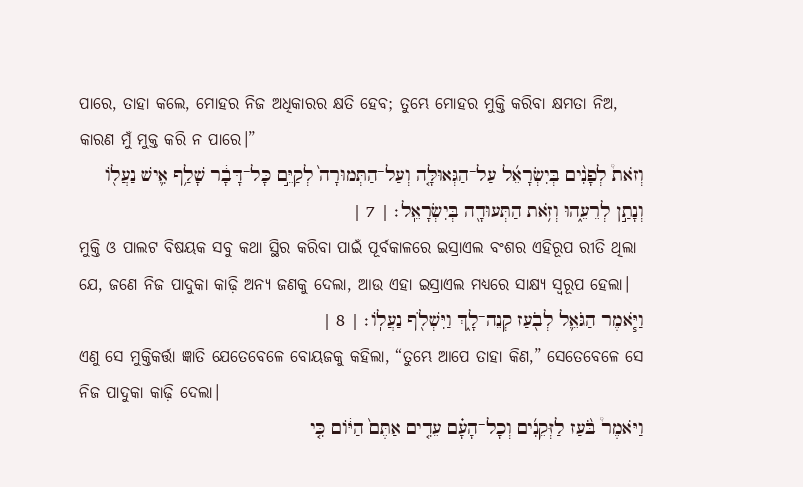ପାରେ, ତାହା କଲେ, ମୋହର ନିଜ ଅଧିକାରର କ୍ଷତି ହେବ; ତୁମ୍ଭେ ମୋହର ମୁକ୍ତି କରିବା କ୍ଷମତା ନିଅ, କାରଣ ମୁଁ ମୁକ୍ତ କରି ନ ପାରେ।”
וְזֹאת֩ לְפָנִ֨ים בְּיִשְׂרָאֵ֜ל עַל־הַגְּאוּלָּ֤ה וְעַל־הַתְּמוּרָה֙ לְקַיֵּ֣ם כָּל־דָּבָ֔ר שָׁלַ֥ף אִ֛ישׁ נַעֲלֹ֖ו וְנָתַ֣ן לְרֵעֵ֑הוּ וְזֹ֥את הַתְּעוּדָ֖ה בְּיִשְׂרָאֵֽל׃ | 7 |
ମୁକ୍ତି ଓ ପାଲଟ ବିଷୟକ ସବୁ କଥା ସ୍ଥିର କରିବା ପାଇଁ ପୂର୍ବକାଳରେ ଇସ୍ରାଏଲ ବଂଶର ଏହିରୂପ ରୀତି ଥିଲା ଯେ, ଜଣେ ନିଜ ପାଦୁକା କାଢ଼ି ଅନ୍ୟ ଜଣକୁ ଦେଲା, ଆଉ ଏହା ଇସ୍ରାଏଲ ମଧ୍ୟରେ ସାକ୍ଷ୍ୟ ସ୍ୱରୂପ ହେଲା।
וַיֹּ֧אמֶר הַגֹּאֵ֛ל לְבֹ֖עַז קְנֵה־לָ֑ךְ וַיִּשְׁלֹ֖ף נַעֲלֹֽו׃ | 8 |
ଏଣୁ ସେ ମୁକ୍ତିକର୍ତ୍ତା ଜ୍ଞାତି ଯେତେବେଳେ ବୋୟଜକୁ କହିଲା, “ତୁମ୍ଭେ ଆପେ ତାହା କିଣ,” ସେତେବେଳେ ସେ ନିଜ ପାଦୁକା କାଢ଼ି ଦେଲା।
וַיֹּאמֶר֩ בֹּ֨עַז לַזְּקֵנִ֜ים וְכָל־הָעָ֗ם עֵדִ֤ים אַתֶּם֙ הַיֹּ֔ום כִּ֤י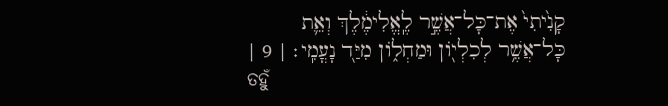קָנִ֙יתִי֙ אֶת־כָּל־אֲשֶׁ֣ר לֶֽאֱלִימֶ֔לֶךְ וְאֵ֛ת כָּל־אֲשֶׁ֥ר לְכִלְיֹ֖ון וּמַחְלֹ֑ון מִיַּ֖ד נָעֳמִֽי׃ | 9 |
ତହୁଁ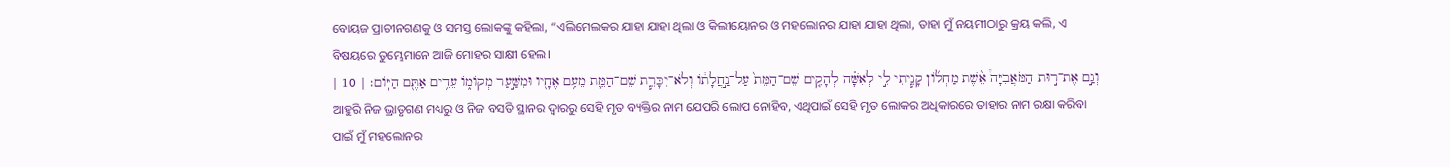ବୋୟଜ ପ୍ରାଚୀନଗଣକୁ ଓ ସମସ୍ତ ଲୋକଙ୍କୁ କହିଲା, “ଏଲିମେଲକର ଯାହା ଯାହା ଥିଲା ଓ କିଲୀୟୋନର ଓ ମହଲୋନର ଯାହା ଯାହା ଥିଲା, ତାହା ମୁଁ ନୟମୀଠାରୁ କ୍ରୟ କଲି, ଏ ବିଷୟରେ ତୁମ୍ଭେମାନେ ଆଜି ମୋହର ସାକ୍ଷୀ ହେଲ।
וְגַ֣ם אֶת־ר֣וּת הַמֹּאֲבִיָּה֩ אֵ֨שֶׁת מַחְלֹ֜ון קָנִ֧יתִי לִ֣י לְאִשָּׁ֗ה לְהָקִ֤ים שֵׁם־הַמֵּת֙ עַל־נַ֣חֲלָתֹ֔ו וְלֹא־יִכָּרֵ֧ת שֵׁם־הַמֵּ֛ת מֵעִ֥ם אֶחָ֖יו וּמִשַּׁ֣עַר מְקֹומֹ֑ו עֵדִ֥ים אַתֶּ֖ם הַיֹּֽום׃ | 10 |
ଆହୁରି ନିଜ ଭ୍ରାତୃଗଣ ମଧ୍ୟରୁ ଓ ନିଜ ବସତି ସ୍ଥାନର ଦ୍ୱାରରୁ ସେହି ମୃତ ବ୍ୟକ୍ତିର ନାମ ଯେପରି ଲୋପ ନୋହିବ, ଏଥିପାଇଁ ସେହି ମୃତ ଲୋକର ଅଧିକାରରେ ତାହାର ନାମ ରକ୍ଷା କରିବା ପାଇଁ ମୁଁ ମହଲୋନର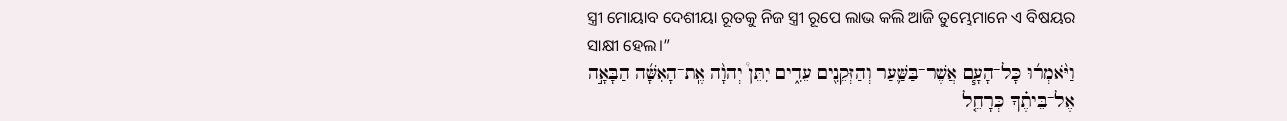ସ୍ତ୍ରୀ ମୋୟାବ ଦେଶୀୟା ରୂତକୁ ନିଜ ସ୍ତ୍ରୀ ରୂପେ ଲାଭ କଲି ଆଜି ତୁମ୍ଭେମାନେ ଏ ବିଷୟର ସାକ୍ଷୀ ହେଲ।”
וַיֹּ֨אמְר֜וּ כָּל־הָעָ֧ם אֲשֶׁר־בַּשַּׁ֛עַר וְהַזְּקֵנִ֖ים עֵדִ֑ים יִתֵּן֩ יְהוָ֨ה אֶֽת־הָאִשָּׁ֜ה הַבָּאָ֣ה אֶל־בֵּיתֶ֗ךָ כְּרָחֵ֤ל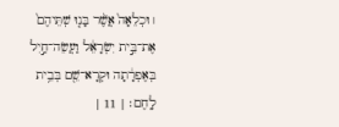׀ וּכְלֵאָה֙ אֲשֶׁ֨ר בָּנ֤וּ שְׁתֵּיהֶם֙ אֶת־בֵּ֣ית יִשְׂרָאֵ֔ל וַעֲשֵׂה־חַ֣יִל בְּאֶפְרָ֔תָה וּקְרָא־שֵׁ֖ם בְּבֵ֥ית לָֽחֶם׃ | 11 |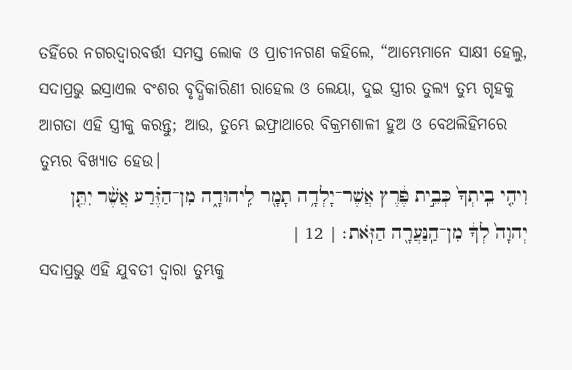ତହିଁରେ ନଗରଦ୍ୱାରବର୍ତ୍ତୀ ସମସ୍ତ ଲୋକ ଓ ପ୍ରାଚୀନଗଣ କହିଲେ, “ଆମ୍ଭେମାନେ ସାକ୍ଷୀ ହେଲୁ, ସଦାପ୍ରଭୁ ଇସ୍ରାଏଲ ବଂଶର ବୃଦ୍ଧିକାରିଣୀ ରାହେଲ ଓ ଲେୟା, ଦୁଇ ସ୍ତ୍ରୀର ତୁଲ୍ୟ ତୁମ୍ଭ ଗୃହକୁ ଆଗତା ଏହି ସ୍ତ୍ରୀକୁ କରନ୍ତୁ; ଆଉ, ତୁମ୍ଭେ ଇଫ୍ରାଥାରେ ବିକ୍ରମଶାଳୀ ହୁଅ ଓ ବେଥଲିହିମରେ ତୁମ୍ଭର ବିଖ୍ୟାତ ହେଉ।
וִיהִ֤י בֵֽיתְךָ֙ כְּבֵ֣ית פֶּ֔רֶץ אֲשֶׁר־יָלְדָ֥ה תָמָ֖ר לִֽיהוּדָ֑ה מִן־הַזֶּ֗רַע אֲשֶׁ֨ר יִתֵּ֤ן יְהוָה֙ לְךָ֔ מִן־הַֽנַּעֲרָ֖ה הַזֹּֽאת׃ | 12 |
ସଦାପ୍ରଭୁ ଏହି ଯୁବତୀ ଦ୍ୱାରା ତୁମ୍ଭକୁ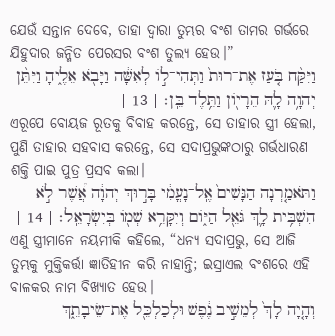ଯେଉଁ ସନ୍ତାନ ଦେବେ, ତାହା ଦ୍ୱାରା ତୁମ୍ଭର ବଂଶ ତାମର ଗର୍ଭରେ ଯିହୁଦାର ଜନ୍ମିତ ପେରସର ବଂଶ ତୁଲ୍ୟ ହେଉ।”
וַיִּקַּ֨ח בֹּ֤עַז אֶת־רוּת֙ וַתְּהִי־לֹ֣ו לְאִשָּׁ֔ה וַיָּבֹ֖א אֵלֶ֑יהָ וַיִּתֵּ֨ן יְהוָ֥ה לָ֛הּ הֵרָיֹ֖ון וַתֵּ֥לֶד בֵּֽן׃ | 13 |
ଏରୂପେ ବୋୟଜ ରୂତକୁ ବିବାହ କରନ୍ତେ, ସେ ତାହାର ସ୍ତ୍ରୀ ହେଲା, ପୁଣି ତାହାର ସହବାସ କରନ୍ତେ, ସେ ସଦାପ୍ରଭୁଙ୍କଠାରୁ ଗର୍ଭଧାରଣ ଶକ୍ତି ପାଇ ପୁତ୍ର ପ୍ରସବ କଲା।
וַתֹּאמַ֤רְנָה הַנָּשִׁים֙ אֶֽל־נָעֳמִ֔י בָּר֣וּךְ יְהוָ֔ה אֲ֠שֶׁר לֹ֣א הִשְׁבִּ֥ית לָ֛ךְ גֹּאֵ֖ל הַיֹּ֑ום וְיִקָּרֵ֥א שְׁמֹ֖ו בְּיִשְׂרָאֵֽל׃ | 14 |
ଏଣୁ ସ୍ତ୍ରୀମାନେ ନୟମୀକି କହିଲେ, “ଧନ୍ୟ ସଦାପ୍ରଭୁ, ସେ ଆଜି ତୁମ୍ଭକୁ ମୁକ୍ତିକର୍ତ୍ତା ଜ୍ଞାତିହୀନ କରି ନାହାନ୍ତି; ଇସ୍ରାଏଲ ବଂଶରେ ଏହି ବାଳକର ନାମ ବିଖ୍ୟାତ ହେଉ।
וְהָ֤יָה לָךְ֙ לְמֵשִׁ֣יב נֶ֔פֶשׁ וּלְכַלְכֵּ֖ל אֶת־שֵׂיבָתֵ֑ךְ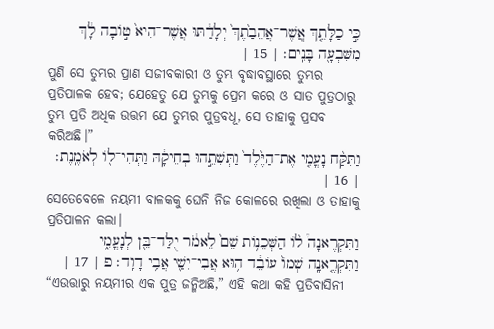כִּ֣י כַלָּתֵ֤ךְ אֲֽשֶׁר־אֲהֵבַ֙תֶךְ֙ יְלָדַ֔תּוּ אֲשֶׁר־הִיא֙ טֹ֣ובָה לָ֔ךְ מִשִּׁבְעָ֖ה בָּנִֽים׃ | 15 |
ପୁଣି ସେ ତୁମ୍ଭର ପ୍ରାଣ ସଜୀବକାରୀ ଓ ତୁମ୍ଭ ବୃଦ୍ଧାବସ୍ଥାରେ ତୁମ୍ଭର ପ୍ରତିପାଳକ ହେବ; ଯେହେତୁ ଯେ ତୁମ୍ଭକୁ ପ୍ରେମ କରେ ଓ ସାତ ପୁତ୍ରଠାରୁ ତୁମ୍ଭ ପ୍ରତି ଅଧିକ ଉତ୍ତମ ଯେ ତୁମ୍ଭର ପୁତ୍ରବଧୂ, ସେ ତାହାକୁ ପ୍ରସବ କରିଅଛି।”
וַתִּקַּ֨ח נָעֳמִ֤י אֶת־הַיֶּ֙לֶד֙ וַתְּשִׁתֵ֣הוּ בְחֵיקָ֔הּ וַתְּהִי־לֹ֖ו לְאֹמֶֽנֶת׃ | 16 |
ସେତେବେଳେ ନୟମୀ ବାଳକକୁ ଘେନି ନିଜ କୋଳରେ ରଖିଲା ଓ ତାହାକୁ ପ୍ରତିପାଳନ କଲା।
וַתִּקְרֶאנָה֩ לֹ֨ו הַשְּׁכֵנֹ֥ות שֵׁם֙ לֵאמֹ֔ר יֻלַּד־בֵּ֖ן לְנָעֳמִ֑י וַתִּקְרֶ֤אנָֽה שְׁמֹו֙ עֹובֵ֔ד ה֥וּא אֲבִי־יִשַׁ֖י אֲבִ֥י דָוִֽד׃ פ | 17 |
“ଏଉତ୍ତାରୁ ନୟମୀର ଏକ ପୁତ୍ର ଜନ୍ମିଅଛି,” ଏହି କଥା କହି ପ୍ରତିବାସିନୀ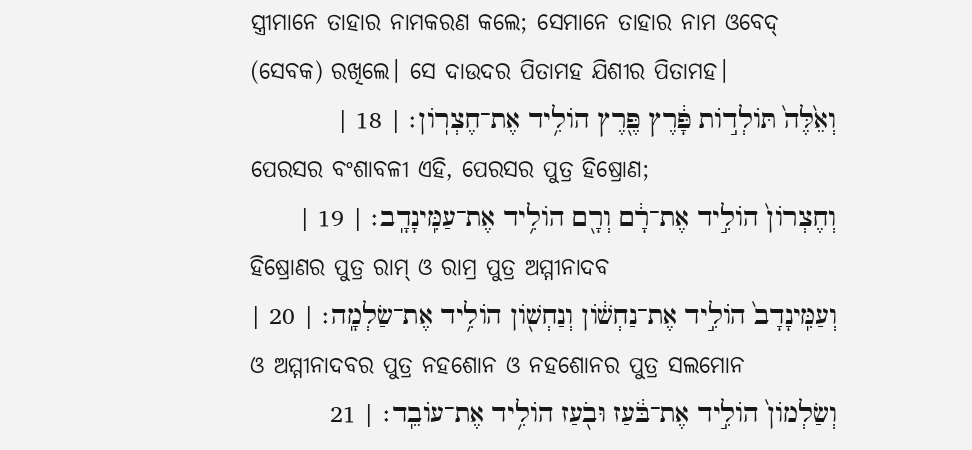ସ୍ତ୍ରୀମାନେ ତାହାର ନାମକରଣ କଲେ; ସେମାନେ ତାହାର ନାମ ଓବେଦ୍ (ସେବକ) ରଖିଲେ। ସେ ଦାଉଦର ପିତାମହ ଯିଶୀର ପିତାମହ।
וְאֵ֙לֶּה֙ תֹּולְדֹ֣ות פָּ֔רֶץ פֶּ֖רֶץ הֹולִ֥יד אֶת־חֶצְרֹֽון׃ | 18 |
ପେରସର ବଂଶାବଳୀ ଏହି, ପେରସର ପୁତ୍ର ହିଷ୍ରୋଣ;
וְחֶצְרֹון֙ הֹולִ֣יד אֶת־רָ֔ם וְרָ֖ם הֹולִ֥יד אֶת־עַמִּֽינָדָֽב׃ | 19 |
ହିଷ୍ରୋଣର ପୁତ୍ର ରାମ୍ ଓ ରାମ୍ର ପୁତ୍ର ଅମ୍ମୀନାଦବ
וְעַמִּֽינָדָב֙ הֹולִ֣יד אֶת־נַחְשֹׁ֔ון וְנַחְשֹׁ֖ון הֹולִ֥יד אֶת־שַׂלְמָֽה׃ | 20 |
ଓ ଅମ୍ମୀନାଦବର ପୁତ୍ର ନହଶୋନ ଓ ନହଶୋନର ପୁତ୍ର ସଲମୋନ
וְשַׂלְמֹון֙ הֹולִ֣יד אֶת־בֹּ֔עַז וּבֹ֖עַז הֹולִ֥יד אֶת־עֹובֵֽד׃ | 21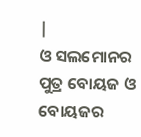|
ଓ ସଲମୋନର ପୁତ୍ର ବୋୟଜ ଓ ବୋୟଜର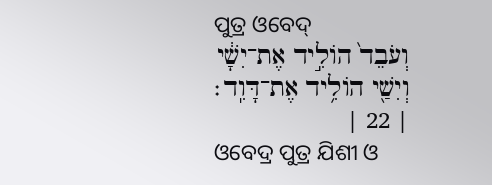ପୁତ୍ର ଓବେଦ୍
וְעֹבֵד֙ הֹולִ֣יד אֶת־יִשָׁ֔י וְיִשַׁ֖י הֹולִ֥יד אֶת־דָּוִֽד׃ | 22 |
ଓବେଦ୍ର ପୁତ୍ର ଯିଶୀ ଓ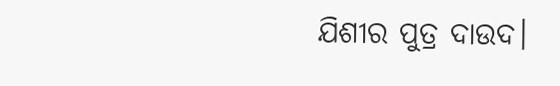ଯିଶୀର ପୁତ୍ର ଦାଉଦ।